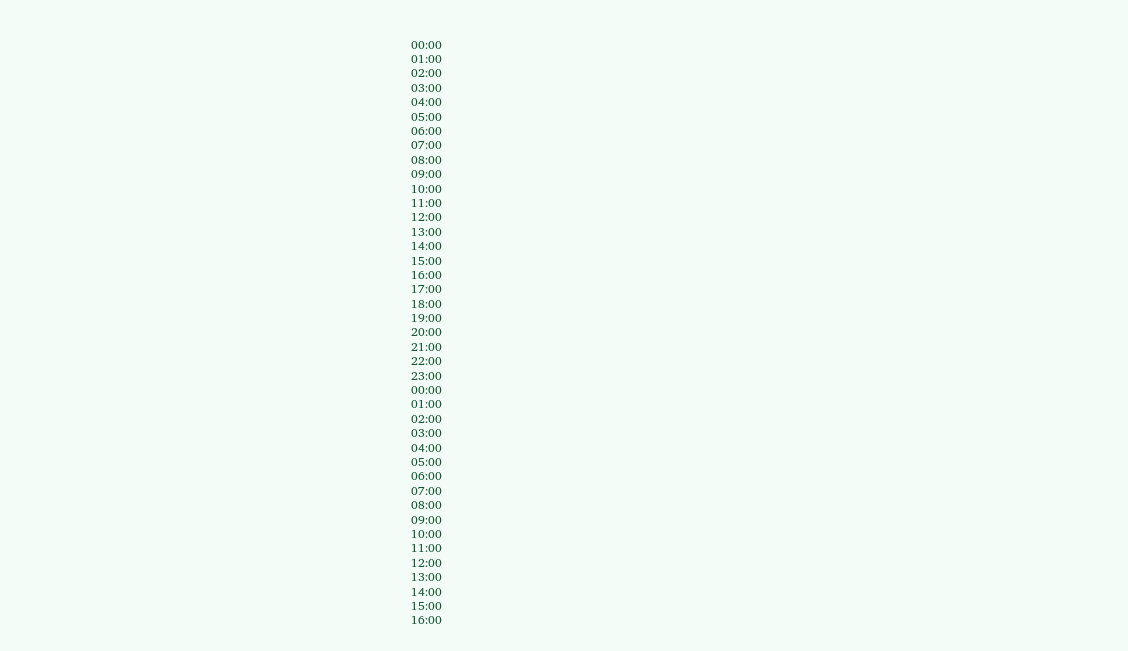00:00
01:00
02:00
03:00
04:00
05:00
06:00
07:00
08:00
09:00
10:00
11:00
12:00
13:00
14:00
15:00
16:00
17:00
18:00
19:00
20:00
21:00
22:00
23:00
00:00
01:00
02:00
03:00
04:00
05:00
06:00
07:00
08:00
09:00
10:00
11:00
12:00
13:00
14:00
15:00
16:00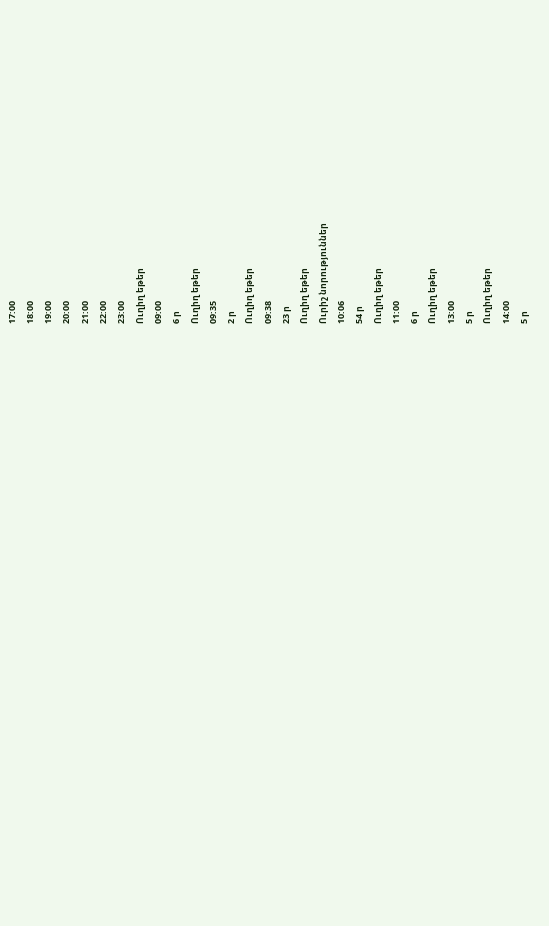17:00
18:00
19:00
20:00
21:00
22:00
23:00
Ուղիղ եթեր
09:00
6 ր
Ուղիղ եթեր
09:35
2 ր
Ուղիղ եթեր
09:38
23 ր
Ուղիղ եթեր
Ուրիշ նորություններ
10:06
54 ր
Ուղիղ եթեր
11:00
6 ր
Ուղիղ եթեր
13:00
5 ր
Ուղիղ եթեր
14:00
5 ր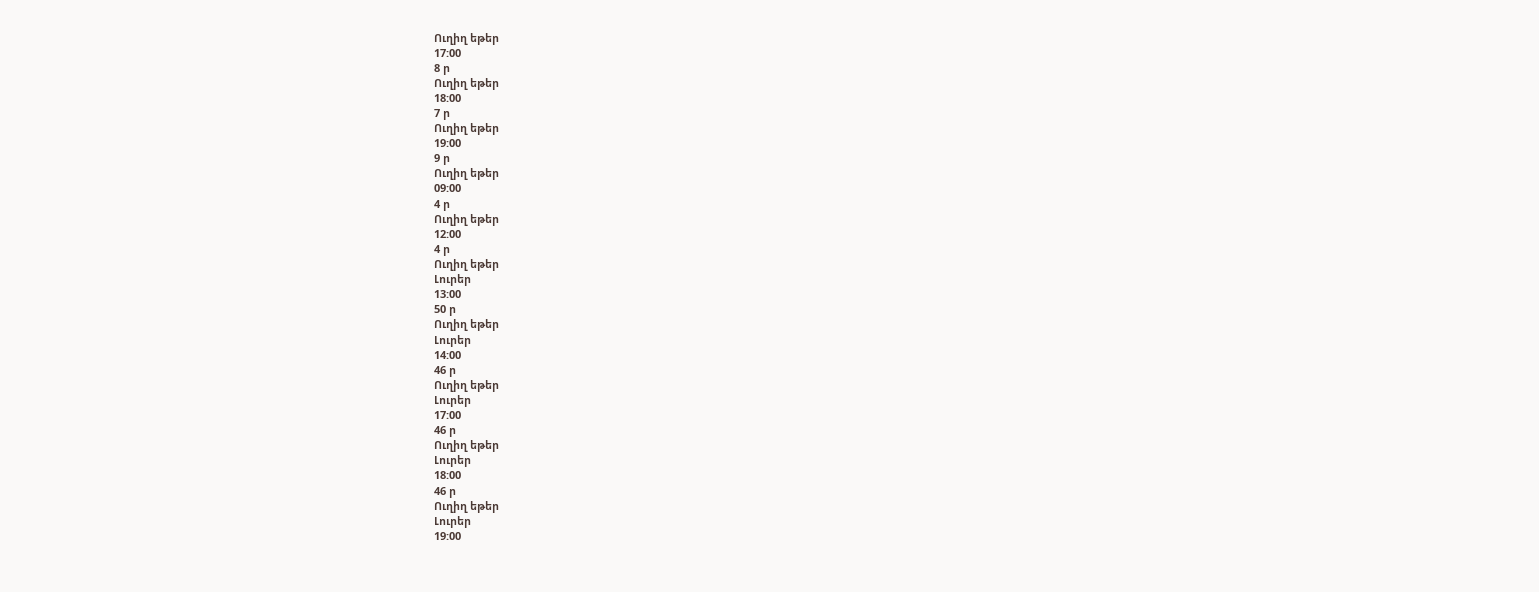Ուղիղ եթեր
17:00
8 ր
Ուղիղ եթեր
18:00
7 ր
Ուղիղ եթեր
19:00
9 ր
Ուղիղ եթեր
09:00
4 ր
Ուղիղ եթեր
12:00
4 ր
Ուղիղ եթեր
Լուրեր
13:00
50 ր
Ուղիղ եթեր
Լուրեր
14:00
46 ր
Ուղիղ եթեր
Լուրեր
17:00
46 ր
Ուղիղ եթեր
Լուրեր
18:00
46 ր
Ուղիղ եթեր
Լուրեր
19:00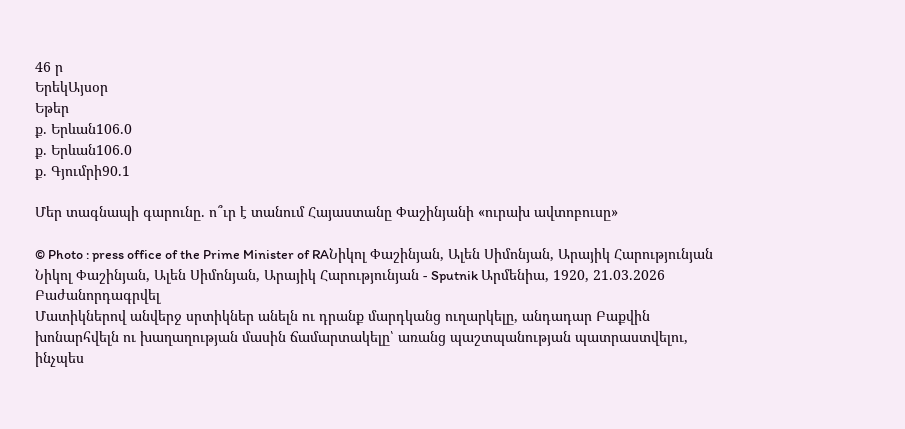46 ր
ԵրեկԱյսօր
Եթեր
ք. Երևան106.0
ք. Երևան106.0
ք. Գյումրի90.1

Մեր տագնապի գարունը. ո՞ւր է տանում Հայաստանը Փաշինյանի «ուրախ ավտոբուսը»

© Photo : press office of the Prime Minister of RAՆիկոլ Փաշինյան, Ալեն Սիմոնյան, Արայիկ Հարությունյան
Նիկոլ Փաշինյան, Ալեն Սիմոնյան, Արայիկ Հարությունյան - Sputnik Արմենիա, 1920, 21.03.2026
Բաժանորդագրվել
Մատիկներով անվերջ սրտիկներ անելն ու դրանք մարդկանց ուղարկելը, անդադար Բաքվին խոնարհվելն ու խաղաղության մասին ճամարտակելը՝ առանց պաշտպանության պատրաստվելու, ինչպես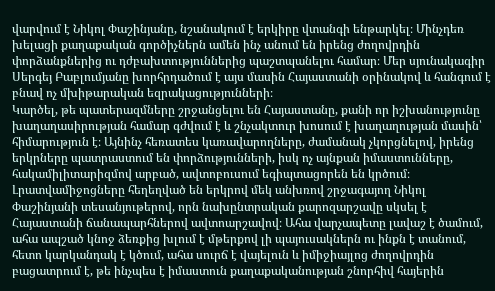վարվում է Նիկոլ Փաշինյանը, նշանակում է երկիրը վտանգի ենթարկել։ Մինչդեռ խելացի քաղաքական գործիչներն ամեն ինչ անում են իրենց ժողովրդին փորձանքներից ու դժբախտություններից պաշտպանելու համար։ Մեր սյունակագիր Սերգեյ Բաբլումյանը խորհրդածում է այս մասին Հայաստանի օրինակով և հանգում է բնավ ոչ մխիթարական եզրակացությունների։
Կարծել, թե պատերազմները շրջանցելու են Հայաստանը, քանի որ իշխանությունը խաղաղասիրության համար գժվում է և շնչակտուր խոսում է խաղաղության մասին՝ հիմարություն է։ Այնինչ հեռատես կառավարողները, ժամանակ չկորցնելով, իրենց երկրները պատրաստում են փորձությունների, իսկ ոչ այնքան իմաստունները, հակամիլիտարիզմով արբած, ավտոբուսում եգիպտացորեն են կրծում։
Լրատվամիջոցները հեղեղված են երկրով մեկ անխռով շրջագայող Նիկոլ Փաշինյանի տեսանյութերով, որն նախընտրական քարոզարշավը սկսել է Հայաստանի ճանապարհներով ավտոարշավով։ Ահա վարչապետը լավաշ է ծամում, ահա ապշած կնոջ ձեռքից խլում է մթերքով լի պայուսակներն ու ինքն է տանում, հետո կարկանդակ է կծում, ահա սուրճ է վայելուն և իմիջիայլոց ժողովրդին բացատրում է, թե ինչպես է իմաստուն քաղաքականության շնորհիվ հայերին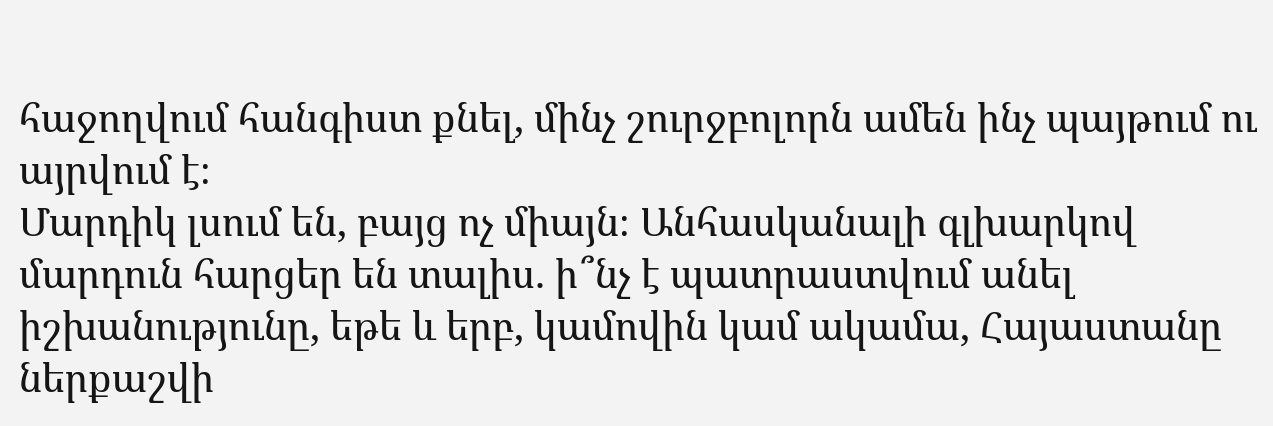հաջողվում հանգիստ քնել, մինչ շուրջբոլորն ամեն ինչ պայթում ու այրվում է։
Մարդիկ լսում են, բայց ոչ միայն։ Անհասկանալի գլխարկով մարդուն հարցեր են տալիս. ի՞նչ է պատրաստվում անել իշխանությունը, եթե և երբ, կամովին կամ ակամա, Հայաստանը ներքաշվի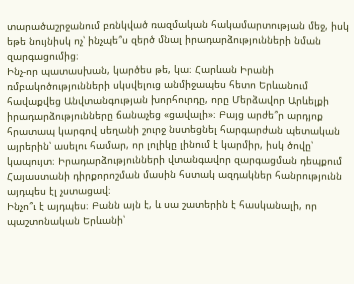տարածաշրջանում բռնկված ռազմական հակամարտության մեջ, իսկ եթե նույնիսկ ոչ՝ ինչպե՞ս զերծ մնալ իրադարձությունների նման զարգացումից։
Ինչ-որ պատասխան, կարծես թե, կա։ Հարևան Իրանի ռմբակոծությունների սկսվելուց անմիջապես հետո Երևանում հավաքվեց Անվտանգության խորհուրդը, որը Մերձավոր Արևելքի իրադարձությունները ճանաչեց «ցավալի»։ Բայց արժե՞ր արդյոք հրատապ կարգով սեղանի շուրջ նստեցնել հարգարժան պետական այրերին՝ ասելու համար, որ լոլիկը լինում է կարմիր, իսկ ծովը՝ կապույտ։ Իրադարձությունների վտանգավոր զարգացման դեպքում Հայաստանի դիրքորոշման մասին հստակ ազդակներ հանրությունն այդպես էլ չստացավ։
Ինչո՞ւ է այդպես։ Բանն այն է, և սա շատերին է հասկանալի, որ պաշտոնական Երևանի՝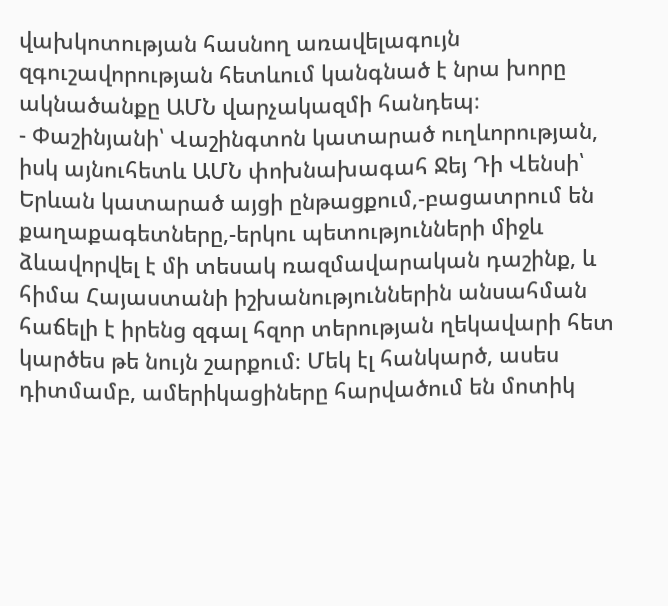վախկոտության հասնող առավելագույն զգուշավորության հետևում կանգնած է նրա խորը ակնածանքը ԱՄՆ վարչակազմի հանդեպ։
- Փաշինյանի՝ Վաշինգտոն կատարած ուղևորության, իսկ այնուհետև ԱՄՆ փոխնախագահ Ջեյ Դի Վենսի՝ Երևան կատարած այցի ընթացքում,-բացատրում են քաղաքագետները,-երկու պետությունների միջև ձևավորվել է մի տեսակ ռազմավարական դաշինք, և հիմա Հայաստանի իշխանություններին անսահման հաճելի է իրենց զգալ հզոր տերության ղեկավարի հետ կարծես թե նույն շարքում։ Մեկ էլ հանկարծ, ասես դիտմամբ, ամերիկացիները հարվածում են մոտիկ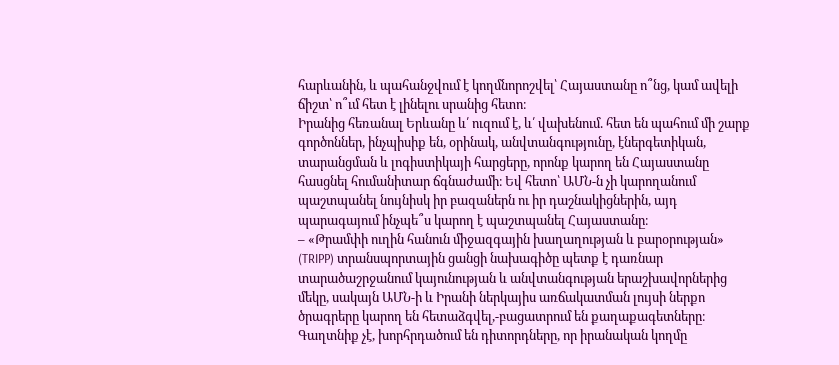հարևանին, և պահանջվում է կողմնորոշվել՝ Հայաստանը ո՞նց, կամ ավելի ճիշտ՝ ո՞ւմ հետ է լինելու սրանից հետո։
Իրանից հեռանալ Երևանը և՛ ուզում է, և՛ վախենում. հետ են պահում մի շարք գործոններ, ինչպիսիք են, օրինակ, անվտանգությունը, էներգետիկան, տարանցման և լոգիստիկայի հարցերը, որոնք կարող են Հայաստանը հասցնել հումանիտար ճգնաժամի։ Եվ հետո՝ ԱՄՆ-ն չի կարողանում պաշտպանել նույնիսկ իր բազաներն ու իր դաշնակիցներին, այդ պարագայում ինչպե՞ս կարող է պաշտպանել Հայաստանը։
– «Թրամփի ուղին հանուն միջազգային խաղաղության և բարօրության» (TRIPP) տրանսպորտային ցանցի նախագիծը պետք է դառնար տարածաշրջանում կայունության և անվտանգության երաշխավորներից մեկը, սակայն ԱՄՆ-ի և Իրանի ներկայիս առճակատման լույսի ներքո ծրագրերը կարող են հետաձգվել,-բացատրում են քաղաքագետները։
Գաղտնիք չէ, խորհրդածում են դիտորդները, որ իրանական կողմը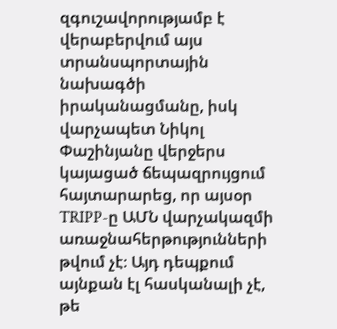զգուշավորությամբ է վերաբերվում այս տրանսպորտային նախագծի իրականացմանը, իսկ վարչապետ Նիկոլ Փաշինյանը վերջերս կայացած ճեպազրույցում հայտարարեց, որ այսօր TRIPP-ը ԱՄՆ վարչակազմի առաջնահերթությունների թվում չէ։ Այդ դեպքում այնքան էլ հասկանալի չէ, թե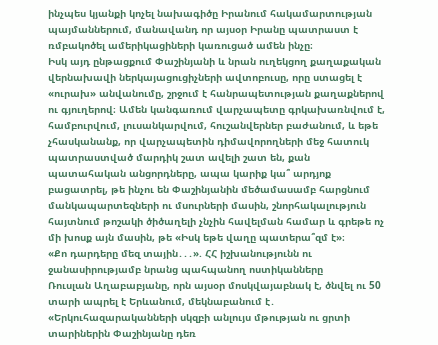ինչպես կյանքի կոչել նախագիծը Իրանում հակամարտության պայմաններում, մանավանդ որ այսօր Իրանը պատրաստ է ռմբակոծել ամերիկացիների կառուցած ամեն ինչը։
Իսկ այդ ընթացքում Փաշինյանի և նրան ուղեկցող քաղաքական վերնախավի ներկայացուցիչների ավտոբուսը, որը ստացել է «ուրախ» անվանումը, շրջում է հանրապետության քաղաքներով ու գյուղերով։ Ամեն կանգառում վարչապետը գրկախառնվում է, համբուրվում, լուսանկարվում, հուշանվերներ բաժանում, և եթե չհասկանանք, որ վարչապետին դիմավորողների մեջ հատուկ պատրաստված մարդիկ շատ ավելի շատ են, քան պատահական անցորդները, ապա կարիք կա՞ արդյոք բացատրել, թե ինչու են Փաշինյանին մեծամասամբ հարցնում մանկապարտեզների ու մսուրների մասին, շնորհակալություն հայտնում թոշակի ծիծաղելի չնչին հավելման համար և գրեթե ոչ մի խոսք այն մասին, թե «Իսկ եթե վաղը պատերա՞զմ է»։
«Քո դարդերը մեզ տային․․․». ՀՀ իշխանությունն ու ջանասիրությամբ նրանց պահպանող ոստիկանները
Ռուսլան Աղաբաբյանը, որն այսօր մոսկվայաբնակ է, ծնվել ու 50 տարի ապրել է Երևանում, մեկնաբանում է․ «Երկուհազարականների սկզբի անլույս մթության ու ցրտի տարիներին Փաշինյանը դեռ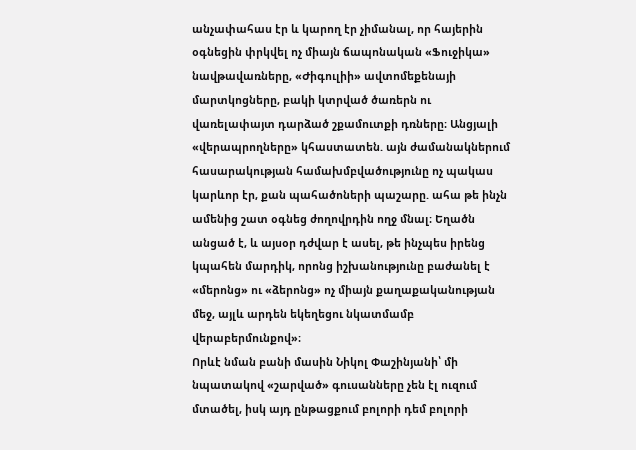անչափահաս էր և կարող էր չիմանալ, որ հայերին օգնեցին փրկվել ոչ միայն ճապոնական «Ֆուջիկա» նավթավառները, «Ժիգուլիի» ավտոմեքենայի մարտկոցները, բակի կտրված ծառերն ու վառելափայտ դարձած շքամուտքի դռները։ Անցյալի «վերապրողները» կհաստատեն. այն ժամանակներում հասարակության համախմբվածությունը ոչ պակաս կարևոր էր, քան պահածոների պաշարը. ահա թե ինչն ամենից շատ օգնեց ժողովրդին ողջ մնալ։ Եղածն անցած է, և այսօր դժվար է ասել, թե ինչպես իրենց կպահեն մարդիկ, որոնց իշխանությունը բաժանել է «մերոնց» ու «ձերոնց» ոչ միայն քաղաքականության մեջ, այլև արդեն եկեղեցու նկատմամբ վերաբերմունքով»։
Որևէ նման բանի մասին Նիկոլ Փաշինյանի՝ մի նպատակով «շարված» գուսանները չեն էլ ուզում մտածել, իսկ այդ ընթացքում բոլորի դեմ բոլորի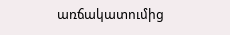առճակատումից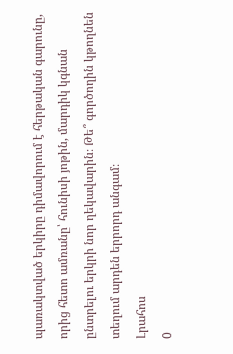պառակտված երկիրը դիմավորում է հերթական գարունը, որից հետո ամռանը՝ հունիսի յոթին, մարդիկ կգնան ընտրելու երկրի նոր ղեկավարին։ Թե՞ գործողին կթողնեն տեղում արդեն երրորդ անգամ։
Լրահոս
0